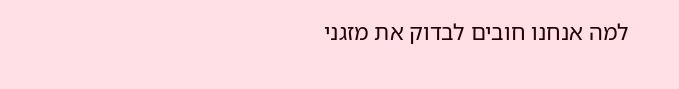למה אנחנו חובים לבדוק את מזגני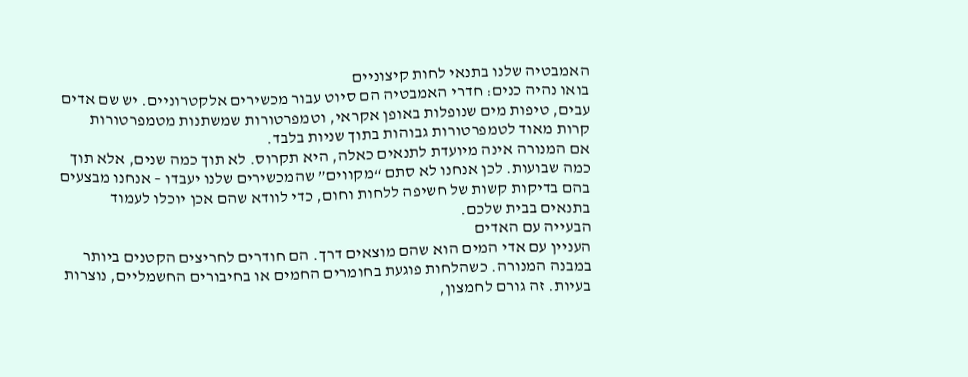האמבטיה שלנו בתנאי לחות קיצוניים
בואו נהיה כנים: חדרי האמבטיה הם סיוט עבור מכשירים אלקטרוניים. יש שם אדים עבים, טיפות מים שנופלות באופן אקראי, וטמפרטורות שמשתנות מטמפרטורות קרות מאוד לטמפרטורות גבוהות בתוך שניות בלבד.
אם המנורה אינה מיועדת לתנאים כאלה, היא תקרוס. לא תוך כמה שנים, אלא תוך כמה שבועות. לכן אנחנו לא סתם “מקווים” שהמכשירים שלנו יעבדו – אנחנו מבצעים בהם בדיקות קשות של חשיפה ללחות וחום, כדי לוודא שהם אכן יוכלו לעמוד בתנאים בבית שלכם.
הבעייה עם האדים
העניין עם אדי המים הוא שהם מוצאים דרך. הם חודרים לחריצים הקטנים ביותר במבנה המנורה. כשהלחות פוגעת בחומרים החמים או בחיבורים החשמליים, נוצרות בעיות. זה גורם לחמצון,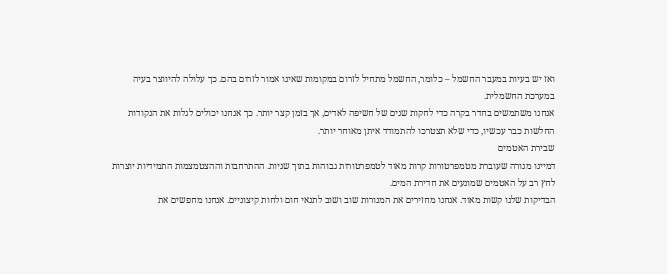ואז יש בעיות במעבר החשמל – כלומר, החשמל מתחיל לזרום במקומות שאינו אמור לזרום בהם. כך עלולה להיווצר בעיה במערכת החשמלית.
אנחנו משתמשים בחדר בקרה כדי לחקות שנים של חשיפה לאדים, אך בזמן קצר יותר. כך אנחנו יכולים לגלות את הנקודות החלשות כבר עכשיו, כדי שלא תצטרכו להתמודד איתן מאוחר יותר.
שבירת האטמים
דמיינו מנורה שעוברת מטמפרטורות קרות מאוד לטמפרטורות גבוהות בתוך שניות. ההתרחבות וההצטמצמות התמידיות יוצרות לחץ רב על האטמים שמונעים את חדירת המים.
הבדיקות שלנו קשות מאוד. אנחנו מחזירים את המנורות שוב ושוב לתנאי חום ולחות קיצוניים. אנחנו מחפשים את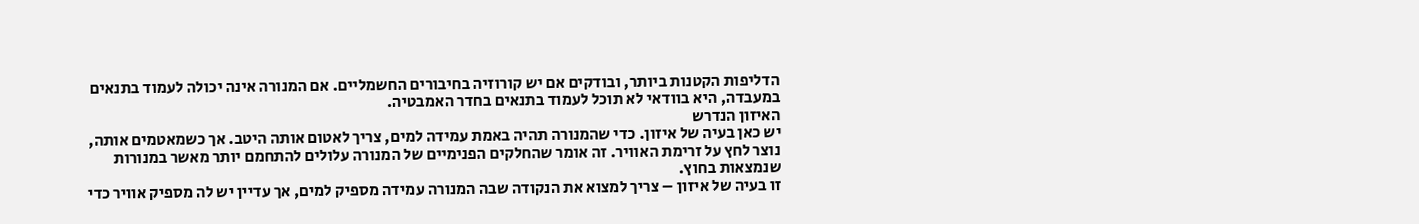הדליפות הקטנות ביותר, ובודקים אם יש קורוזיה בחיבורים החשמליים. אם המנורה אינה יכולה לעמוד בתנאים במעבדה, היא בוודאי לא תוכל לעמוד בתנאים בחדר האמבטיה.
האיזון הנדרש
יש כאן בעיה של איזון. כדי שהמנורה תהיה באמת עמידה למים, צריך לאטום אותה היטב. אך כשמאטמים אותה, נוצר לחץ על זרימת האוויר. זה אומר שהחלקים הפנימיים של המנורה עלולים להתחמם יותר מאשר במנורות שנמצאות בחוץ.
זו בעיה של איזון – צריך למצוא את הנקודה שבה המנורה עמידה מספיק למים, אך עדיין יש לה מספיק אוויר כדי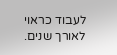לעבוד כראוי לאורך שנים.